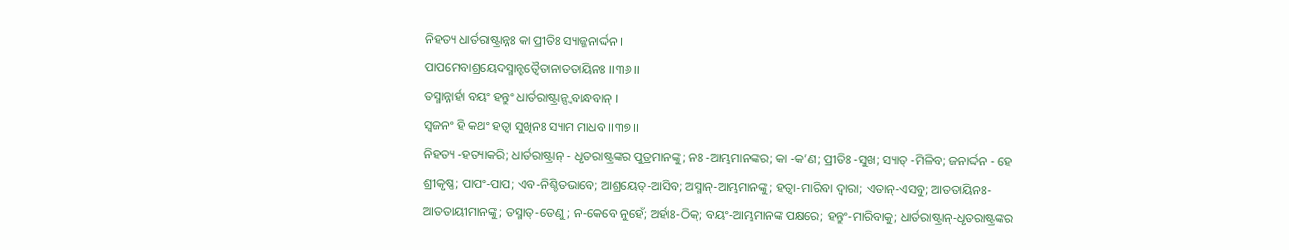ନିହତ୍ୟ ଧାର୍ତରାଷ୍ଟ୍ରାନ୍ନଃ କା ପ୍ରୀତିଃ ସ୍ୟାଜ୍ଜନାର୍ଦ୍ଦନ ।
ପାପମେବାଶ୍ରୟେଦସ୍ମାନ୍ହତ୍ୱୈତାନାତତାୟିନଃ ।।୩୬।।
ତସ୍ମାନ୍ନାର୍ହା ବୟଂ ହନ୍ତୁଂ ଧାର୍ତରାଷ୍ଟ୍ରାନ୍ସ୍ୱବାନ୍ଧବାନ୍ ।
ସ୍ୱଜନଂ ହି କଥଂ ହତ୍ୱା ସୁଖିନଃ ସ୍ୟାମ ମାଧବ ।।୩୭।।
ନିହତ୍ୟ -ହତ୍ୟାକରି; ଧାର୍ତରାଷ୍ଟ୍ରାନ୍ - ଧୃତରାଷ୍ଟ୍ରଙ୍କର ପୁତ୍ରମାନଙ୍କୁ; ନଃ -ଆମ୍ଭମାନଙ୍କର; କା -କ’ଣ; ପ୍ରୀତିଃ -ସୁଖ; ସ୍ୟାତ୍ -ମିଳିବ; ଜନାର୍ଦ୍ଦନ - ହେ ଶ୍ରୀକୃଷ୍ଣ; ପାପଂ-ପାପ; ଏବ-ନିଶ୍ଚିତଭାବେ; ଆଶ୍ରୟେତ୍-ଆସିବ; ଅସ୍ମାନ୍-ଆମ୍ଭମାନଙ୍କୁ; ହତ୍ୱା-ମାରିବା ଦ୍ୱାରା; ଏତାନ୍-ଏସବୁ; ଆତତାୟିନଃ-ଆତତାୟୀମାନଙ୍କୁ; ତସ୍ମାତ୍-ତେଣୁ; ନ-କେବେ ନୁହେଁ; ଅର୍ହାଃ-ଠିକ୍; ବୟଂ-ଆମ୍ଭମାନଙ୍କ ପକ୍ଷରେ; ହନ୍ତୁଂ-ମାରିବାକୁ; ଧାର୍ତରାଷ୍ଟ୍ରାନ୍-ଧୃତରାଷ୍ଟ୍ରଙ୍କର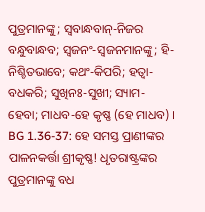ପୁତ୍ରମାନଙ୍କୁ; ସ୍ୱବାନ୍ଧବାନ୍-ନିଜର ବନ୍ଧୁବାନ୍ଧବ; ସ୍ୱଜନଂ-ସ୍ୱଜନମାନଙ୍କୁ; ହି-ନିଶ୍ଚିତଭାବେ; କଥଂ-କିପରି; ହତ୍ୱା-ବଧକରି; ସୁଖିନଃ-ସୁଖୀ; ସ୍ୟାମ-ହେବା; ମାଧବ-ହେ କୃଷ୍ଣ (ହେ ମାଧବ) ।
BG 1.36-37: ହେ ସମସ୍ତ ପ୍ରାଣୀଙ୍କର ପାଳନକର୍ତ୍ତା ଶ୍ରୀକୃଷ୍ଣ! ଧୃତରାଷ୍ଟ୍ରଙ୍କର ପୁତ୍ରମାନଙ୍କୁ ବଧ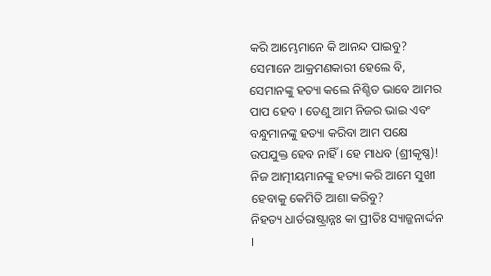କରି ଆମ୍ଭେମାନେ କି ଆନନ୍ଦ ପାଇବୁ? ସେମାନେ ଆକ୍ରମଣକାରୀ ହେଲେ ବି, ସେମାନଙ୍କୁ ହତ୍ୟା କଲେ ନିଶ୍ଚିତ ଭାବେ ଆମର ପାପ ହେବ । ତେଣୁ ଆମ ନିଜର ଭାଇ ଏବଂ ବନ୍ଧୁମାନଙ୍କୁ ହତ୍ୟା କରିବା ଆମ ପକ୍ଷେ ଉପଯୁକ୍ତ ହେବ ନାହିଁ । ହେ ମାଧବ (ଶ୍ରୀକୃଷ୍ଣ)! ନିଜ ଆତ୍ମୀୟମାନଙ୍କୁ ହତ୍ୟା କରି ଆମେ ସୁଖୀ ହେବାକୁ କେମିତି ଆଶା କରିବୁ?
ନିହତ୍ୟ ଧାର୍ତରାଷ୍ଟ୍ରାନ୍ନଃ କା ପ୍ରୀତିଃ ସ୍ୟାଜ୍ଜନାର୍ଦ୍ଦନ ।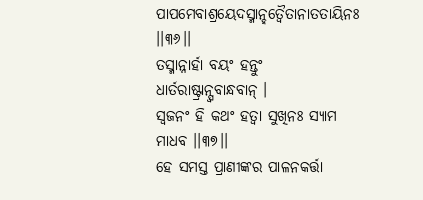ପାପମେବାଶ୍ରୟେଦସ୍ମାନ୍ହତ୍ୱୈତାନାତତାୟିନଃ ।।୩୬।।
ତସ୍ମାନ୍ନାର୍ହା ବୟଂ ହନ୍ତୁଂ ଧାର୍ତରାଷ୍ଟ୍ରାନ୍ସ୍ୱବାନ୍ଧବାନ୍ ।
ସ୍ୱଜନଂ ହି କଥଂ ହତ୍ୱା ସୁଖିନଃ ସ୍ୟାମ ମାଧବ ।।୩୭।।
ହେ ସମସ୍ତ ପ୍ରାଣୀଙ୍କର ପାଳନକର୍ତ୍ତା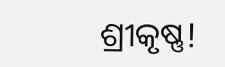ଶ୍ରୀକୃଷ୍ଣ!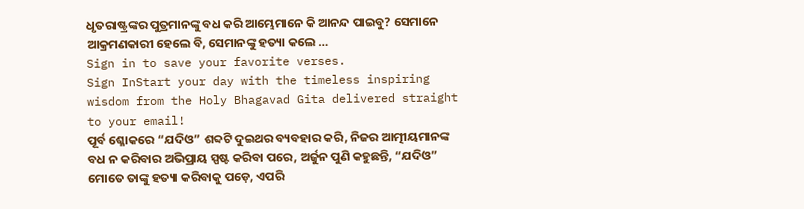ଧୃତରାଷ୍ଟ୍ରଙ୍କର ପୁତ୍ରମାନଙ୍କୁ ବଧ କରି ଆମ୍ଭେମାନେ କି ଆନନ୍ଦ ପାଇବୁ? ସେମାନେ ଆକ୍ରମଣକାରୀ ହେଲେ ବି, ସେମାନଙ୍କୁ ହତ୍ୟା କଲେ …
Sign in to save your favorite verses.
Sign InStart your day with the timeless inspiring wisdom from the Holy Bhagavad Gita delivered straight to your email!
ପୂର୍ବ ଶ୍ଳୋକରେ “ଯଦିଓ” ଶବ୍ଦଟି ଦୁଇଥର ବ୍ୟବହାର କରି, ନିଜର ଆତ୍ମୀୟମାନଙ୍କ ବଧ ନ କରିବାର ଅଭିପ୍ରାୟ ସ୍ପଷ୍ଟ କରିବା ପରେ, ଅର୍ଜୁନ ପୁଣି କହୁଛନ୍ତି, “ଯଦିଓ” ମୋତେ ତାଙ୍କୁ ହତ୍ୟା କରିବାକୁ ପଡ଼େ, ଏପରି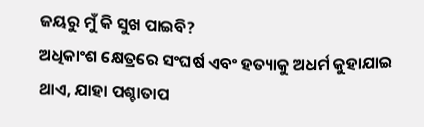ଜୟରୁ ମୁଁ କି ସୁଖ ପାଇବି?
ଅଧିକାଂଶ କ୍ଷେତ୍ରରେ ସଂଘର୍ଷ ଏବଂ ହତ୍ୟାକୁ ଅଧର୍ମ କୁହାଯାଇ ଥାଏ, ଯାହା ପଶ୍ଚାତାପ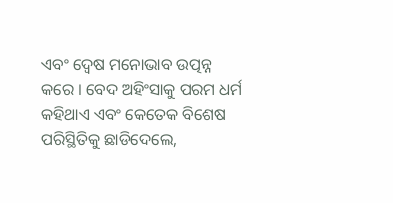ଏବଂ ଦ୍ୱେଷ ମନୋଭାବ ଉତ୍ପନ୍ନ କରେ । ବେଦ ଅହିଂସାକୁ ପରମ ଧର୍ମ କହିଥାଏ ଏବଂ କେତେକ ବିଶେଷ ପରିସ୍ଥିତିକୁ ଛାଡିଦେଲେ,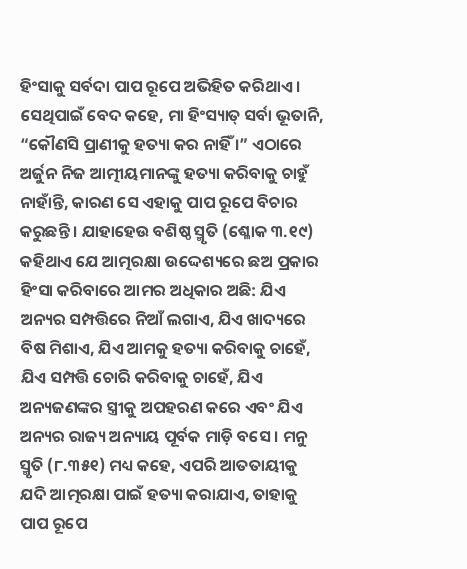ହିଂସାକୁ ସର୍ବଦା ପାପ ରୂପେ ଅଭିହିତ କରିଥାଏ । ସେଥିପାଇଁ ବେଦ କହେ, ମା ହିଂସ୍ୟାତ୍ ସର୍ବା ଭୂତାନି, “କୌଣସି ପ୍ରାଣୀକୁ ହତ୍ୟା କର ନାହିଁ ।” ଏଠାରେ ଅର୍ଜୁନ ନିଜ ଆତ୍ମୀୟମାନଙ୍କୁ ହତ୍ୟା କରିବାକୁ ଚାହୁଁ ନାହାଁନ୍ତି, କାରଣ ସେ ଏହାକୁ ପାପ ରୂପେ ବିଚାର କରୁଛନ୍ତି । ଯାହାହେଉ ବଶିଷ୍ଠ ସ୍ମୃତି (ଶ୍ଳୋକ ୩.୧୯) କହିଥାଏ ଯେ ଆତ୍ମରକ୍ଷା ଉଦ୍ଦେଶ୍ୟରେ ଛଅ ପ୍ରକାର ହିଂସା କରିବାରେ ଆମର ଅଧିକାର ଅଛି: ଯିଏ ଅନ୍ୟର ସମ୍ପତ୍ତିରେ ନିଆଁ ଲଗାଏ, ଯିଏ ଖାଦ୍ୟରେ ବିଷ ମିଶାଏ, ଯିଏ ଆମକୁ ହତ୍ୟା କରିବାକୁ ଚାହେଁ, ଯିଏ ସମ୍ପତ୍ତି ଚୋରି କରିବାକୁ ଚାହେଁ, ଯିଏ ଅନ୍ୟଜଣଙ୍କର ସ୍ତ୍ରୀକୁ ଅପହରଣ କରେ ଏବଂ ଯିଏ ଅନ୍ୟର ରାଜ୍ୟ ଅନ୍ୟାୟ ପୂର୍ବକ ମାଡ଼ି ବସେ । ମନୁ ସ୍ମୃତି (୮.୩୫୧) ମଧ୍ୟ କହେ, ଏପରି ଆତତାୟୀକୁ ଯଦି ଆତ୍ମରକ୍ଷା ପାଇଁ ହତ୍ୟା କରାଯାଏ, ତାହାକୁ ପାପ ରୂପେ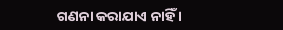ଗଣନା କରାଯାଏ ନାହିଁ ।